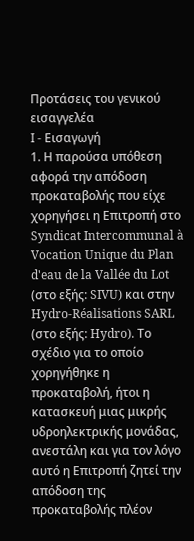Προτάσεις του γενικού εισαγγελέα
I - Εισαγωγή
1. Η παρούσα υπόθεση αφορά την απόδοση προκαταβολής που είχε χορηγήσει η Επιτροπή στο Syndicat Intercommunal à Vocation Unique du Plan d'eau de la Vallée du Lot (στο εξής: SIVU) και στην Hydro-Réalisations SARL (στο εξής: Hydro). Το σχέδιο για το οποίο χορηγήθηκε η προκαταβολή, ήτοι η κατασκευή μιας μικρής υδροηλεκτρικής μονάδας, ανεστάλη και για τον λόγο αυτό η Επιτροπή ζητεί την απόδοση της προκαταβολής πλέον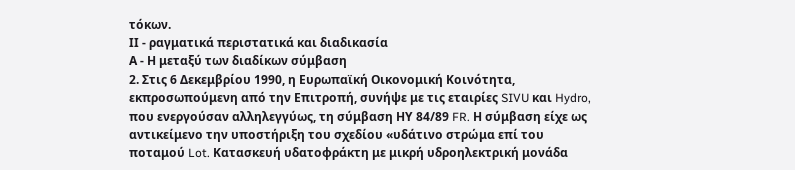τόκων.
ΙΙ - ραγματικά περιστατικά και διαδικασία
Α - Η μεταξύ των διαδίκων σύμβαση
2. Στις 6 Δεκεμβρίου 1990, η Ευρωπαϊκή Οικονομική Κοινότητα, εκπροσωπούμενη από την Επιτροπή, συνήψε με τις εταιρίες SIVU και Hydro, που ενεργούσαν αλληλεγγύως, τη σύμβαση ΗΥ 84/89 FR. Η σύμβαση είχε ως αντικείμενο την υποστήριξη του σχεδίου «υδάτινο στρώμα επί του ποταμού Lot. Κατασκευή υδατοφράκτη με μικρή υδροηλεκτρική μονάδα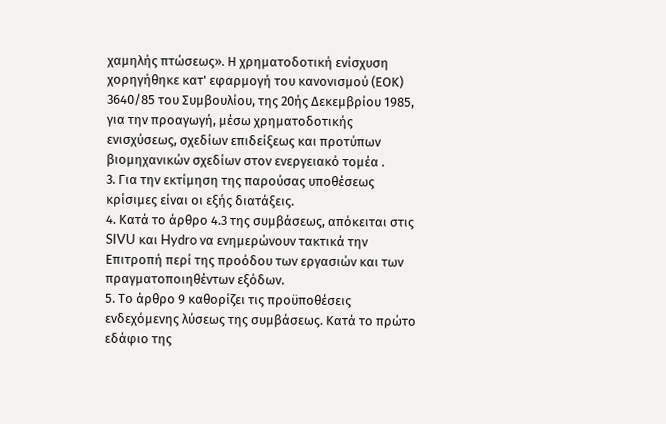χαμηλής πτώσεως». Η χρηματοδοτική ενίσχυση χορηγήθηκε κατ' εφαρμογή του κανονισμού (ΕΟΚ) 3640/85 του Συμβουλίου, της 20ής Δεκεμβρίου 1985, για την προαγωγή, μέσω χρηματοδοτικής ενισχύσεως, σχεδίων επιδείξεως και προτύπων βιομηχανικών σχεδίων στον ενεργειακό τομέα .
3. Για την εκτίμηση της παρούσας υποθέσεως κρίσιμες είναι οι εξής διατάξεις.
4. Κατά το άρθρο 4.3 της συμβάσεως, απόκειται στις SIVU και Hydro να ενημερώνουν τακτικά την Επιτροπή περί της προόδου των εργασιών και των πραγματοποιηθέντων εξόδων.
5. Το άρθρο 9 καθορίζει τις προϋποθέσεις ενδεχόμενης λύσεως της συμβάσεως. Κατά το πρώτο εδάφιο της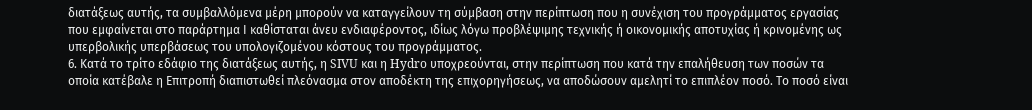διατάξεως αυτής, τα συμβαλλόμενα μέρη μπορούν να καταγγείλουν τη σύμβαση στην περίπτωση που η συνέχιση του προγράμματος εργασίας που εμφαίνεται στο παράρτημα Ι καθίσταται άνευ ενδιαφέροντος, ιδίως λόγω προβλέψιμης τεχνικής ή οικονομικής αποτυχίας ή κρινομένης ως υπερβολικής υπερβάσεως του υπολογιζομένου κόστους του προγράμματος.
6. Κατά το τρίτο εδάφιο της διατάξεως αυτής, η SIVU και η Hydro υποχρεούνται, στην περίπτωση που κατά την επαλήθευση των ποσών τα οποία κατέβαλε η Επιτροπή διαπιστωθεί πλεόνασμα στον αποδέκτη της επιχορηγήσεως, να αποδώσουν αμελητί το επιπλέον ποσό. Το ποσό είναι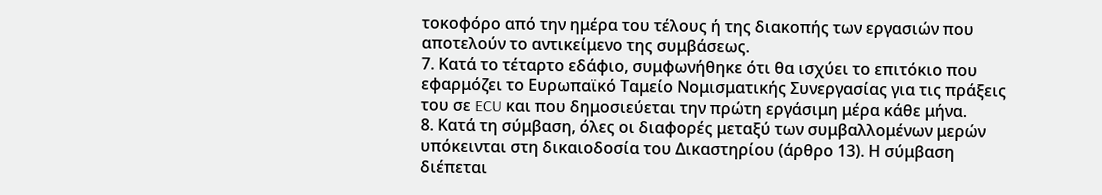τοκοφόρο από την ημέρα του τέλους ή της διακοπής των εργασιών που αποτελούν το αντικείμενο της συμβάσεως.
7. Κατά το τέταρτο εδάφιο, συμφωνήθηκε ότι θα ισχύει το επιτόκιο που εφαρμόζει το Ευρωπαϊκό Ταμείο Νομισματικής Συνεργασίας για τις πράξεις του σε ECU και που δημοσιεύεται την πρώτη εργάσιμη μέρα κάθε μήνα.
8. Κατά τη σύμβαση, όλες οι διαφορές μεταξύ των συμβαλλομένων μερών υπόκεινται στη δικαιοδοσία του Δικαστηρίου (άρθρο 13). Η σύμβαση διέπεται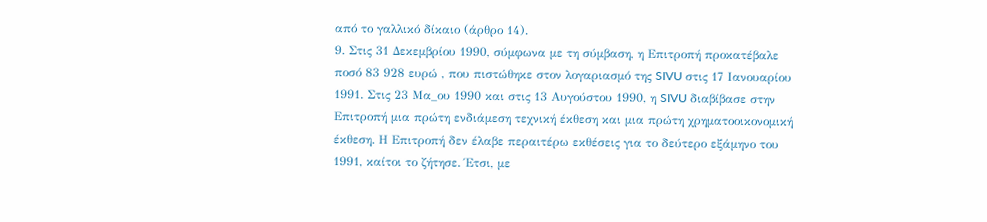από το γαλλικό δίκαιο (άρθρο 14).
9. Στις 31 Δεκεμβρίου 1990, σύμφωνα με τη σύμβαση, η Επιτροπή προκατέβαλε ποσό 83 928 ευρώ , που πιστώθηκε στον λογαριασμό της SIVU στις 17 Ιανουαρίου 1991. Στις 23 Μα_ου 1990 και στις 13 Αυγούστου 1990, η SIVU διαβίβασε στην Επιτροπή μια πρώτη ενδιάμεση τεχνική έκθεση και μια πρώτη χρηματοοικονομική έκθεση. Η Επιτροπή δεν έλαβε περαιτέρω εκθέσεις για το δεύτερο εξάμηνο του 1991, καίτοι το ζήτησε. Έτσι, με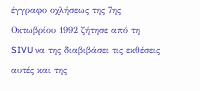έγγραφο οχλήσεως της 7ης Οκτωβρίου 1992 ζήτησε από τη SIVU να της διαβιβάσει τις εκθέσεις αυτές και της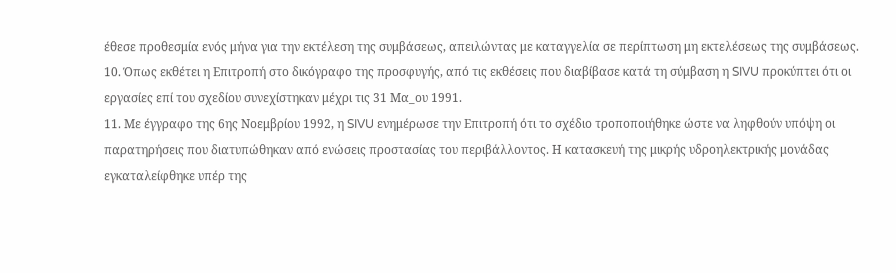έθεσε προθεσμία ενός μήνα για την εκτέλεση της συμβάσεως, απειλώντας με καταγγελία σε περίπτωση μη εκτελέσεως της συμβάσεως.
10. Όπως εκθέτει η Επιτροπή στο δικόγραφο της προσφυγής, από τις εκθέσεις που διαβίβασε κατά τη σύμβαση η SIVU προκύπτει ότι οι εργασίες επί του σχεδίου συνεχίστηκαν μέχρι τις 31 Μα_ου 1991.
11. Με έγγραφο της 6ης Νοεμβρίου 1992, η SIVU ενημέρωσε την Επιτροπή ότι το σχέδιο τροποποιήθηκε ώστε να ληφθούν υπόψη οι παρατηρήσεις που διατυπώθηκαν από ενώσεις προστασίας του περιβάλλοντος. Η κατασκευή της μικρής υδροηλεκτρικής μονάδας εγκαταλείφθηκε υπέρ της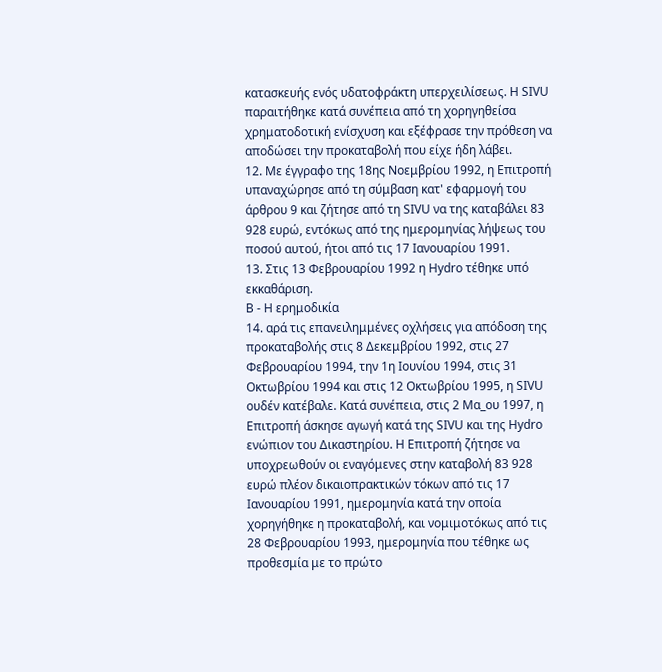κατασκευής ενός υδατοφράκτη υπερχειλίσεως. Η SIVU παραιτήθηκε κατά συνέπεια από τη χορηγηθείσα χρηματοδοτική ενίσχυση και εξέφρασε την πρόθεση να αποδώσει την προκαταβολή που είχε ήδη λάβει.
12. Με έγγραφο της 18ης Νοεμβρίου 1992, η Επιτροπή υπαναχώρησε από τη σύμβαση κατ' εφαρμογή του άρθρου 9 και ζήτησε από τη SIVU να της καταβάλει 83 928 ευρώ, εντόκως από της ημερομηνίας λήψεως του ποσού αυτού, ήτοι από τις 17 Ιανουαρίου 1991.
13. Στις 13 Φεβρουαρίου 1992 η Hydro τέθηκε υπό εκκαθάριση.
B - Η ερημοδικία
14. αρά τις επανειλημμένες οχλήσεις για απόδοση της προκαταβολής στις 8 Δεκεμβρίου 1992, στις 27 Φεβρουαρίου 1994, την 1η Ιουνίου 1994, στις 31 Οκτωβρίου 1994 και στις 12 Οκτωβρίου 1995, η SIVU ουδέν κατέβαλε. Κατά συνέπεια, στις 2 Μα_ου 1997, η Επιτροπή άσκησε αγωγή κατά της SIVU και της Hydro ενώπιον του Δικαστηρίου. Η Επιτροπή ζήτησε να υποχρεωθούν οι εναγόμενες στην καταβολή 83 928 ευρώ πλέον δικαιοπρακτικών τόκων από τις 17 Ιανουαρίου 1991, ημερομηνία κατά την οποία χορηγήθηκε η προκαταβολή, και νομιμοτόκως από τις 28 Φεβρουαρίου 1993, ημερομηνία που τέθηκε ως προθεσμία με το πρώτο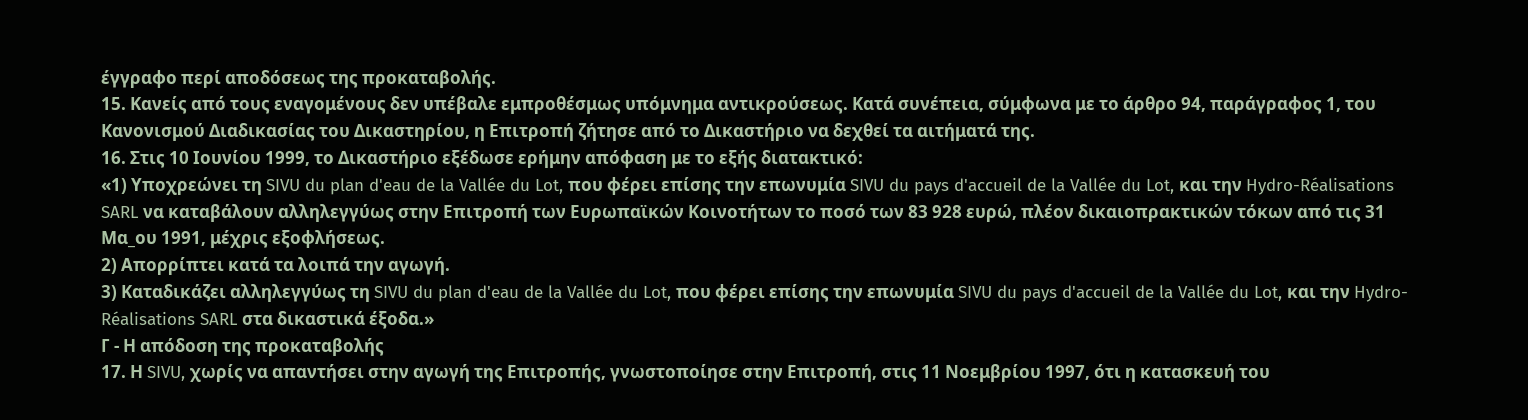έγγραφο περί αποδόσεως της προκαταβολής.
15. Κανείς από τους εναγομένους δεν υπέβαλε εμπροθέσμως υπόμνημα αντικρούσεως. Κατά συνέπεια, σύμφωνα με το άρθρο 94, παράγραφος 1, του Κανονισμού Διαδικασίας του Δικαστηρίου, η Επιτροπή ζήτησε από το Δικαστήριο να δεχθεί τα αιτήματά της.
16. Στις 10 Ιουνίου 1999, το Δικαστήριο εξέδωσε ερήμην απόφαση με το εξής διατακτικό:
«1) Υποχρεώνει τη SIVU du plan d'eau de la Vallée du Lot, που φέρει επίσης την επωνυμία SIVU du pays d'accueil de la Vallée du Lot, και την Hydro-Réalisations SARL να καταβάλουν αλληλεγγύως στην Επιτροπή των Ευρωπαϊκών Κοινοτήτων το ποσό των 83 928 ευρώ, πλέον δικαιοπρακτικών τόκων από τις 31 Μα_ου 1991, μέχρις εξοφλήσεως.
2) Απορρίπτει κατά τα λοιπά την αγωγή.
3) Καταδικάζει αλληλεγγύως τη SIVU du plan d'eau de la Vallée du Lot, που φέρει επίσης την επωνυμία SIVU du pays d'accueil de la Vallée du Lot, και την Hydro-Réalisations SARL στα δικαστικά έξοδα.»
Γ - Η απόδοση της προκαταβολής
17. Η SIVU, χωρίς να απαντήσει στην αγωγή της Επιτροπής, γνωστοποίησε στην Επιτροπή, στις 11 Νοεμβρίου 1997, ότι η κατασκευή του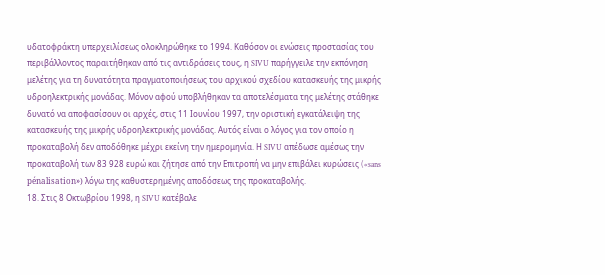υδατοφράκτη υπερχειλίσεως ολοκληρώθηκε το 1994. Καθόσον οι ενώσεις προστασίας του περιβάλλοντος παραιτήθηκαν από τις αντιδράσεις τους, η SIVU παρήγγειλε την εκπόνηση μελέτης για τη δυνατότητα πραγματοποιήσεως του αρχικού σχεδίου κατασκευής της μικρής υδροηλεκτρικής μονάδας. Μόνον αφού υποβλήθηκαν τα αποτελέσματα της μελέτης στάθηκε δυνατό να αποφασίσουν οι αρχές, στις 11 Ιουνίου 1997, την οριστική εγκατάλειψη της κατασκευής της μικρής υδροηλεκτρικής μονάδας. Αυτός είναι ο λόγος για τον οποίο η προκαταβολή δεν αποδόθηκε μέχρι εκείνη την ημερομηνία. Η SIVU απέδωσε αμέσως την προκαταβολή των 83 928 ευρώ και ζήτησε από την Επιτροπή να μην επιβάλει κυρώσεις («sans pénalisation») λόγω της καθυστερημένης αποδόσεως της προκαταβολής.
18. Στις 8 Οκτωβρίου 1998, η SIVU κατέβαλε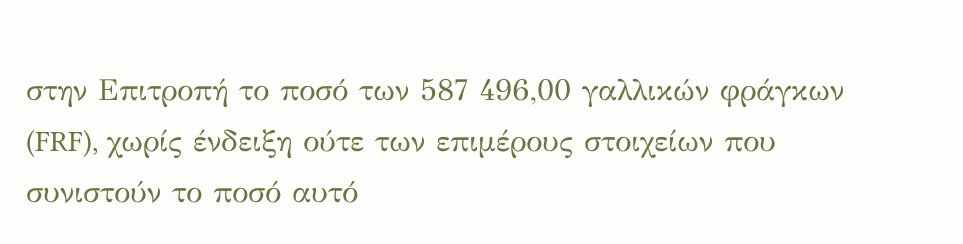στην Επιτροπή το ποσό των 587 496,00 γαλλικών φράγκων (FRF), χωρίς ένδειξη ούτε των επιμέρους στοιχείων που συνιστούν το ποσό αυτό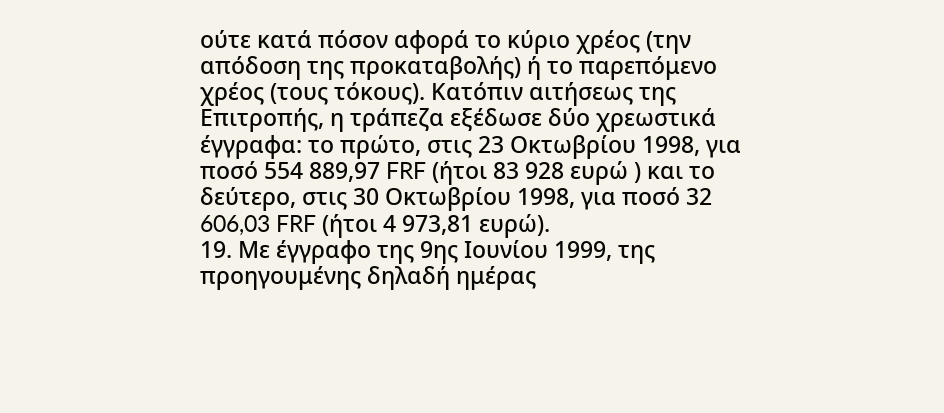ούτε κατά πόσον αφορά το κύριο χρέος (την απόδοση της προκαταβολής) ή το παρεπόμενο χρέος (τους τόκους). Κατόπιν αιτήσεως της Επιτροπής, η τράπεζα εξέδωσε δύο χρεωστικά έγγραφα: το πρώτο, στις 23 Οκτωβρίου 1998, για ποσό 554 889,97 FRF (ήτοι 83 928 ευρώ ) και το δεύτερο, στις 30 Οκτωβρίου 1998, για ποσό 32 606,03 FRF (ήτοι 4 973,81 ευρώ).
19. Με έγγραφο της 9ης Ιουνίου 1999, της προηγουμένης δηλαδή ημέρας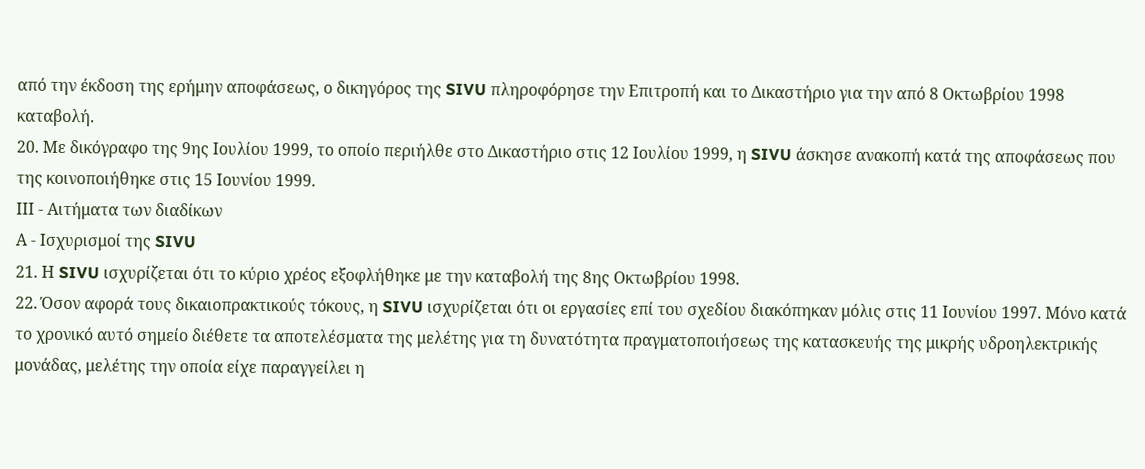από την έκδοση της ερήμην αποφάσεως, ο δικηγόρος της SIVU πληροφόρησε την Επιτροπή και το Δικαστήριο για την από 8 Οκτωβρίου 1998 καταβολή.
20. Με δικόγραφο της 9ης Ιουλίου 1999, το οποίο περιήλθε στο Δικαστήριο στις 12 Ιουλίου 1999, η SIVU άσκησε ανακοπή κατά της αποφάσεως που της κοινοποιήθηκε στις 15 Ιουνίου 1999.
ΙΙΙ - Αιτήματα των διαδίκων
Α - Ισχυρισμοί της SIVU
21. Η SIVU ισχυρίζεται ότι το κύριο χρέος εξοφλήθηκε με την καταβολή της 8ης Οκτωβρίου 1998.
22. Όσον αφορά τους δικαιοπρακτικούς τόκους, η SIVU ισχυρίζεται ότι οι εργασίες επί του σχεδίου διακόπηκαν μόλις στις 11 Ιουνίου 1997. Μόνο κατά το χρονικό αυτό σημείο διέθετε τα αποτελέσματα της μελέτης για τη δυνατότητα πραγματοποιήσεως της κατασκευής της μικρής υδροηλεκτρικής μονάδας, μελέτης την οποία είχε παραγγείλει η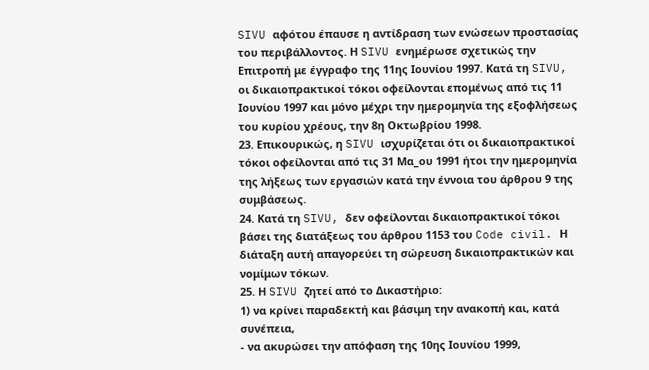SIVU αφότου έπαυσε η αντίδραση των ενώσεων προστασίας του περιβάλλοντος. Η SIVU ενημέρωσε σχετικώς την Επιτροπή με έγγραφο της 11ης Ιουνίου 1997. Κατά τη SIVU, οι δικαιοπρακτικοί τόκοι οφείλονται επομένως από τις 11 Ιουνίου 1997 και μόνο μέχρι την ημερομηνία της εξοφλήσεως του κυρίου χρέους, την 8η Οκτωβρίου 1998.
23. Επικουρικώς, η SIVU ισχυρίζεται ότι οι δικαιοπρακτικοί τόκοι οφείλονται από τις 31 Μα_ου 1991 ήτοι την ημερομηνία της λήξεως των εργασιών κατά την έννοια του άρθρου 9 της συμβάσεως.
24. Κατά τη SIVU, δεν οφείλονται δικαιοπρακτικοί τόκοι βάσει της διατάξεως του άρθρου 1153 του Code civil. Η διάταξη αυτή απαγορεύει τη σώρευση δικαιοπρακτικών και νομίμων τόκων.
25. Η SIVU ζητεί από το Δικαστήριο:
1) να κρίνει παραδεκτή και βάσιμη την ανακοπή και, κατά συνέπεια,
- να ακυρώσει την απόφαση της 10ης Ιουνίου 1999,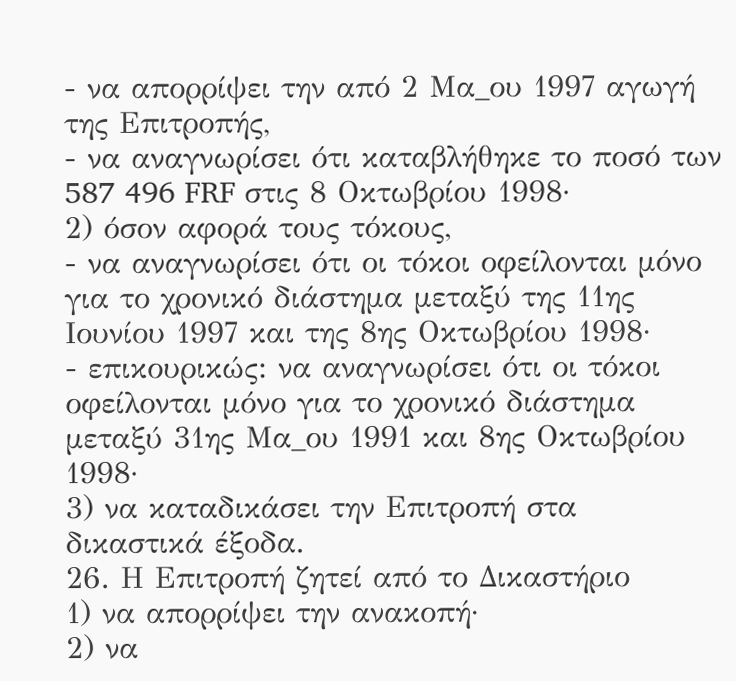- να απορρίψει την από 2 Μα_ου 1997 αγωγή της Επιτροπής,
- να αναγνωρίσει ότι καταβλήθηκε το ποσό των 587 496 FRF στις 8 Οκτωβρίου 1998·
2) όσον αφορά τους τόκους,
- να αναγνωρίσει ότι οι τόκοι οφείλονται μόνο για το χρονικό διάστημα μεταξύ της 11ης Ιουνίου 1997 και της 8ης Οκτωβρίου 1998·
- επικουρικώς: να αναγνωρίσει ότι οι τόκοι οφείλονται μόνο για το χρονικό διάστημα μεταξύ 31ης Μα_ου 1991 και 8ης Οκτωβρίου 1998·
3) να καταδικάσει την Επιτροπή στα δικαστικά έξοδα.
26. Η Επιτροπή ζητεί από το Δικαστήριο
1) να απορρίψει την ανακοπή·
2) να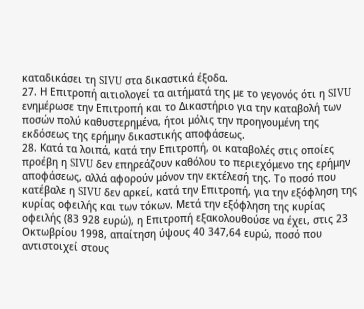καταδικάσει τη SIVU στα δικαστικά έξοδα.
27. Η Επιτροπή αιτιολογεί τα αιτήματά της με το γεγονός ότι η SIVU ενημέρωσε την Επιτροπή και το Δικαστήριο για την καταβολή των ποσών πολύ καθυστερημένα, ήτοι μόλις την προηγουμένη της εκδόσεως της ερήμην δικαστικής αποφάσεως.
28. Κατά τα λοιπά, κατά την Επιτροπή, οι καταβολές στις οποίες προέβη η SIVU δεν επηρεάζουν καθόλου το περιεχόμενο της ερήμην αποφάσεως, αλλά αφορούν μόνον την εκτέλεσή της. Το ποσό που κατέβαλε η SIVU δεν αρκεί, κατά την Επιτροπή, για την εξόφληση της κυρίας οφειλής και των τόκων. Μετά την εξόφληση της κυρίας οφειλής (83 928 ευρώ), η Επιτροπή εξακολουθούσε να έχει, στις 23 Οκτωβρίου 1998, απαίτηση ύψους 40 347,64 ευρώ, ποσό που αντιστοιχεί στους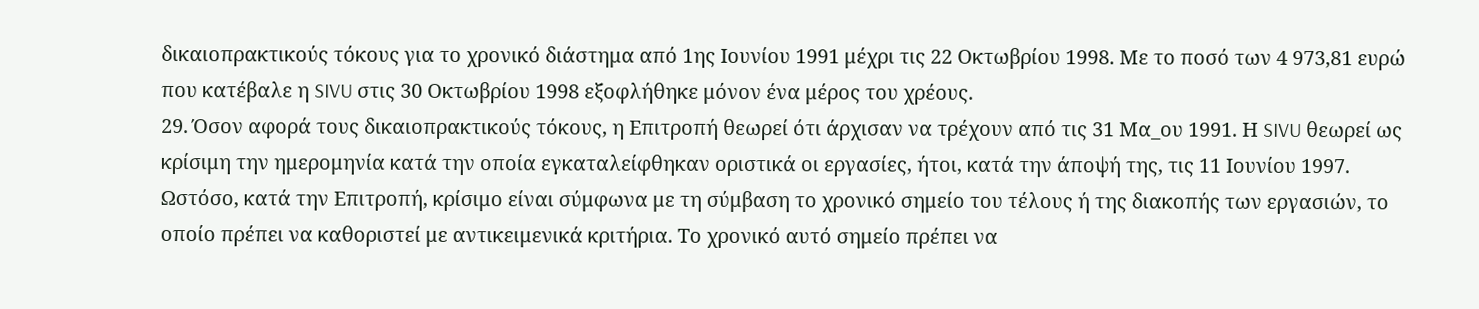δικαιοπρακτικούς τόκους για το χρονικό διάστημα από 1ης Ιουνίου 1991 μέχρι τις 22 Οκτωβρίου 1998. Με το ποσό των 4 973,81 ευρώ που κατέβαλε η SIVU στις 30 Οκτωβρίου 1998 εξοφλήθηκε μόνον ένα μέρος του χρέους.
29. Όσον αφορά τους δικαιοπρακτικούς τόκους, η Επιτροπή θεωρεί ότι άρχισαν να τρέχουν από τις 31 Μα_ου 1991. Η SIVU θεωρεί ως κρίσιμη την ημερομηνία κατά την οποία εγκαταλείφθηκαν οριστικά οι εργασίες, ήτοι, κατά την άποψή της, τις 11 Ιουνίου 1997. Ωστόσο, κατά την Επιτροπή, κρίσιμο είναι σύμφωνα με τη σύμβαση το χρονικό σημείο του τέλους ή της διακοπής των εργασιών, το οποίο πρέπει να καθοριστεί με αντικειμενικά κριτήρια. Το χρονικό αυτό σημείο πρέπει να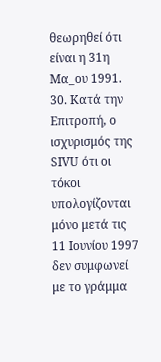θεωρηθεί ότι είναι η 31η Μα_ου 1991.
30. Κατά την Επιτροπή, ο ισχυρισμός της SIVU ότι οι τόκοι υπολογίζονται μόνο μετά τις 11 Ιουνίου 1997 δεν συμφωνεί με το γράμμα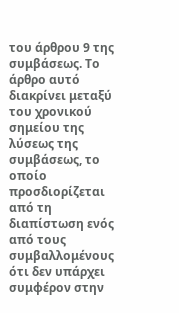του άρθρου 9 της συμβάσεως. Το άρθρο αυτό διακρίνει μεταξύ του χρονικού σημείου της λύσεως της συμβάσεως, το οποίο προσδιορίζεται από τη διαπίστωση ενός από τους συμβαλλομένους ότι δεν υπάρχει συμφέρον στην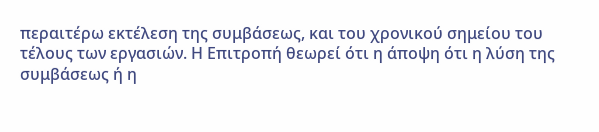περαιτέρω εκτέλεση της συμβάσεως, και του χρονικού σημείου του τέλους των εργασιών. Η Επιτροπή θεωρεί ότι η άποψη ότι η λύση της συμβάσεως ή η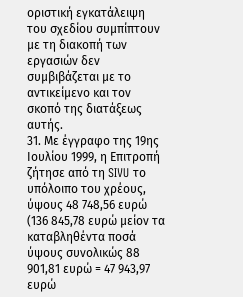οριστική εγκατάλειψη του σχεδίου συμπίπτουν με τη διακοπή των εργασιών δεν συμβιβάζεται με το αντικείμενο και τον σκοπό της διατάξεως αυτής.
31. Με έγγραφο της 19ης Ιουλίου 1999, η Επιτροπή ζήτησε από τη SIVU το υπόλοιπο του χρέους, ύψους 48 748,56 ευρώ (136 845,78 ευρώ μείον τα καταβληθέντα ποσά ύψους συνολικώς 88 901,81 ευρώ = 47 943,97 ευρώ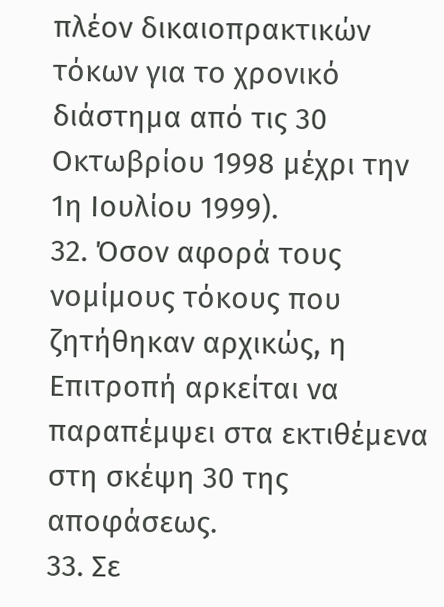πλέον δικαιοπρακτικών τόκων για το χρονικό διάστημα από τις 30 Οκτωβρίου 1998 μέχρι την 1η Ιουλίου 1999).
32. Όσον αφορά τους νομίμους τόκους που ζητήθηκαν αρχικώς, η Επιτροπή αρκείται να παραπέμψει στα εκτιθέμενα στη σκέψη 30 της αποφάσεως.
33. Σε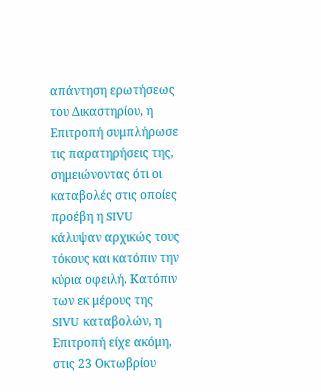απάντηση ερωτήσεως του Δικαστηρίου, η Επιτροπή συμπλήρωσε τις παρατηρήσεις της, σημειώνοντας ότι οι καταβολές στις οποίες προέβη η SIVU κάλυψαν αρχικώς τους τόκους και κατόπιν την κύρια οφειλή. Κατόπιν των εκ μέρους της SIVU καταβολών, η Επιτροπή είχε ακόμη, στις 23 Οκτωβρίου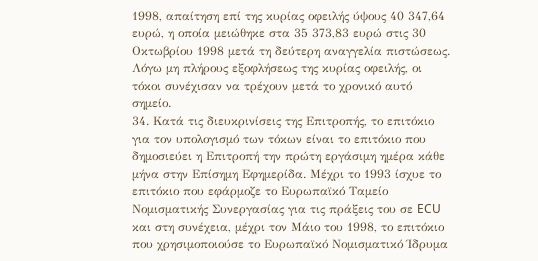1998, απαίτηση επί της κυρίας οφειλής ύψους 40 347,64 ευρώ, η οποία μειώθηκε στα 35 373,83 ευρώ στις 30 Οκτωβρίου 1998 μετά τη δεύτερη αναγγελία πιστώσεως. Λόγω μη πλήρους εξοφλήσεως της κυρίας οφειλής, οι τόκοι συνέχισαν να τρέχουν μετά το χρονικό αυτό σημείο.
34. Κατά τις διευκρινίσεις της Επιτροπής, το επιτόκιο για τον υπολογισμό των τόκων είναι το επιτόκιο που δημοσιεύει η Επιτροπή την πρώτη εργάσιμη ημέρα κάθε μήνα στην Επίσημη Εφημερίδα. Μέχρι το 1993 ίσχυε το επιτόκιο που εφάρμοζε το Ευρωπαϊκό Ταμείο Νομισματικής Συνεργασίας για τις πράξεις του σε ECU και στη συνέχεια, μέχρι τον Μάιο του 1998, το επιτόκιο που χρησιμοποιούσε το Ευρωπαϊκό Νομισματικό Ίδρυμα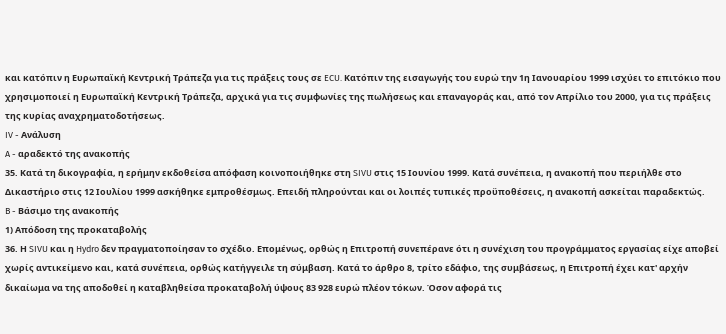και κατόπιν η Ευρωπαϊκή Κεντρική Τράπεζα για τις πράξεις τους σε ECU. Κατόπιν της εισαγωγής του ευρώ την 1η Ιανουαρίου 1999 ισχύει το επιτόκιο που χρησιμοποιεί η Ευρωπαϊκή Κεντρική Τράπεζα, αρχικά για τις συμφωνίες της πωλήσεως και επαναγοράς και, από τον Απρίλιο του 2000, για τις πράξεις της κυρίας αναχρηματοδοτήσεως.
IV - Ανάλυση
A - αραδεκτό της ανακοπής
35. Κατά τη δικογραφία, η ερήμην εκδοθείσα απόφαση κοινοποιήθηκε στη SIVU στις 15 Ιουνίου 1999. Κατά συνέπεια, η ανακοπή που περιήλθε στο Δικαστήριο στις 12 Ιουλίου 1999 ασκήθηκε εμπροθέσμως. Επειδή πληρούνται και οι λοιπές τυπικές προϋποθέσεις, η ανακοπή ασκείται παραδεκτώς.
B - Βάσιμο της ανακοπής
1) Απόδοση της προκαταβολής
36. Η SIVU και η Hydro δεν πραγματοποίησαν το σχέδιο. Επομένως, ορθώς η Επιτροπή συνεπέρανε ότι η συνέχιση του προγράμματος εργασίας είχε αποβεί χωρίς αντικείμενο και, κατά συνέπεια, ορθώς κατήγγειλε τη σύμβαση. Κατά το άρθρο 8, τρίτο εδάφιο, της συμβάσεως, η Επιτροπή έχει κατ' αρχήν δικαίωμα να της αποδοθεί η καταβληθείσα προκαταβολή ύψους 83 928 ευρώ πλέον τόκων. Όσον αφορά τις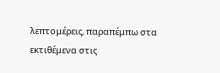λεπτομέρεις, παραπέμπω στα εκτιθέμενα στις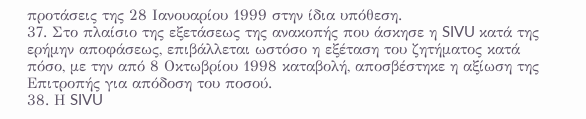προτάσεις της 28 Ιανουαρίου 1999 στην ίδια υπόθεση.
37. Στο πλαίσιο της εξετάσεως της ανακοπής που άσκησε η SIVU κατά της ερήμην αποφάσεως, επιβάλλεται ωστόσο η εξέταση του ζητήματος κατά πόσο, με την από 8 Οκτωβρίου 1998 καταβολή, αποσβέστηκε η αξίωση της Επιτροπής για απόδοση του ποσού.
38. Η SIVU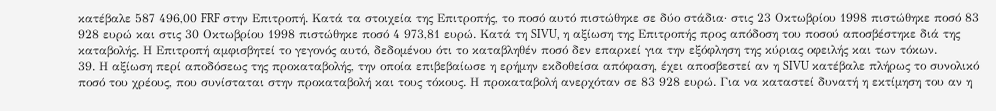κατέβαλε 587 496,00 FRF στην Επιτροπή. Κατά τα στοιχεία της Επιτροπής, το ποσό αυτό πιστώθηκε σε δύο στάδια· στις 23 Οκτωβρίου 1998 πιστώθηκε ποσό 83 928 ευρώ και στις 30 Οκτωβρίου 1998 πιστώθηκε ποσό 4 973,81 ευρώ. Κατά τη SIVU, η αξίωση της Επιτροπής προς απόδοση του ποσού αποσβέστηκε διά της καταβολής. Η Επιτροπή αμφισβητεί το γεγονός αυτό, δεδομένου ότι το καταβληθέν ποσό δεν επαρκεί για την εξόφληση της κύριας οφειλής και των τόκων.
39. Η αξίωση περί αποδόσεως της προκαταβολής, την οποία επιβεβαίωσε η ερήμην εκδοθείσα απόφαση, έχει αποσβεστεί αν η SIVU κατέβαλε πλήρως το συνολικό ποσό του χρέους, που συνίσταται στην προκαταβολή και τους τόκους. Η προκαταβολή ανερχόταν σε 83 928 ευρώ. Για να καταστεί δυνατή η εκτίμηση του αν η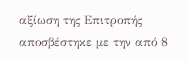αξίωση της Επιτροπής αποσβέστηκε με την από 8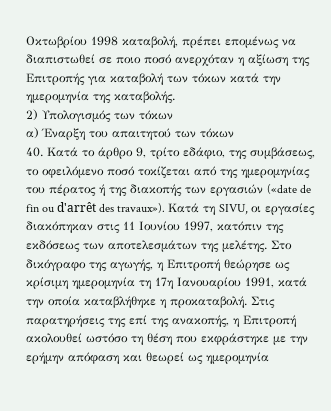Οκτωβρίου 1998 καταβολή, πρέπει επομένως να διαπιστωθεί σε ποιο ποσό ανερχόταν η αξίωση της Επιτροπής για καταβολή των τόκων κατά την ημερομηνία της καταβολής.
2) Υπολογισμός των τόκων
α) Έναρξη του απαιτητού των τόκων
40. Κατά το άρθρο 9, τρίτο εδάφιο, της συμβάσεως, το οφειλόμενο ποσό τοκίζεται από της ημερομηνίας του πέρατος ή της διακοπής των εργασιών («date de fin ou d'arrêt des travaux»). Κατά τη SIVU, οι εργασίες διακόπηκαν στις 11 Ιουνίου 1997, κατόπιν της εκδόσεως των αποτελεσμάτων της μελέτης. Στο δικόγραφο της αγωγής, η Επιτροπή θεώρησε ως κρίσιμη ημερομηνία τη 17η Ιανουαρίου 1991, κατά την οποία καταβλήθηκε η προκαταβολή. Στις παρατηρήσεις της επί της ανακοπής, η Επιτροπή ακολουθεί ωστόσο τη θέση που εκφράστηκε με την ερήμην απόφαση και θεωρεί ως ημερομηνία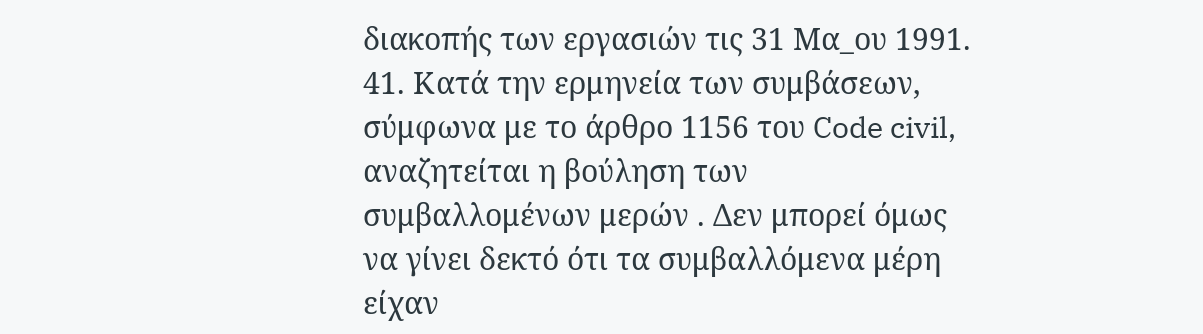διακοπής των εργασιών τις 31 Μα_ου 1991.
41. Κατά την ερμηνεία των συμβάσεων, σύμφωνα με το άρθρο 1156 του Code civil, αναζητείται η βούληση των συμβαλλομένων μερών . Δεν μπορεί όμως να γίνει δεκτό ότι τα συμβαλλόμενα μέρη είχαν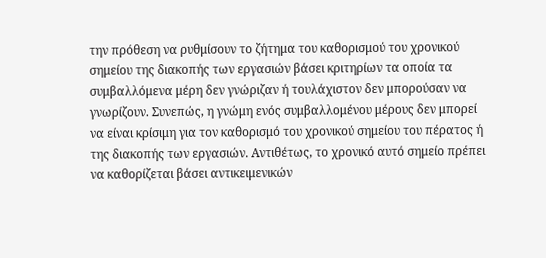την πρόθεση να ρυθμίσουν το ζήτημα του καθορισμού του χρονικού σημείου της διακοπής των εργασιών βάσει κριτηρίων τα οποία τα συμβαλλόμενα μέρη δεν γνώριζαν ή τουλάχιστον δεν μπορούσαν να γνωρίζουν. Συνεπώς, η γνώμη ενός συμβαλλομένου μέρους δεν μπορεί να είναι κρίσιμη για τον καθορισμό του χρονικού σημείου του πέρατος ή της διακοπής των εργασιών. Αντιθέτως, το χρονικό αυτό σημείο πρέπει να καθορίζεται βάσει αντικειμενικών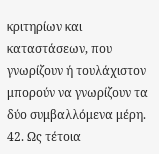κριτηρίων και καταστάσεων, που γνωρίζουν ή τουλάχιστον μπορούν να γνωρίζουν τα δύο συμβαλλόμενα μέρη.
42. Ως τέτοια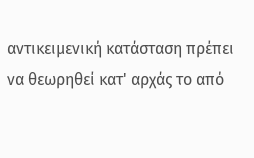αντικειμενική κατάσταση πρέπει να θεωρηθεί κατ' αρχάς το από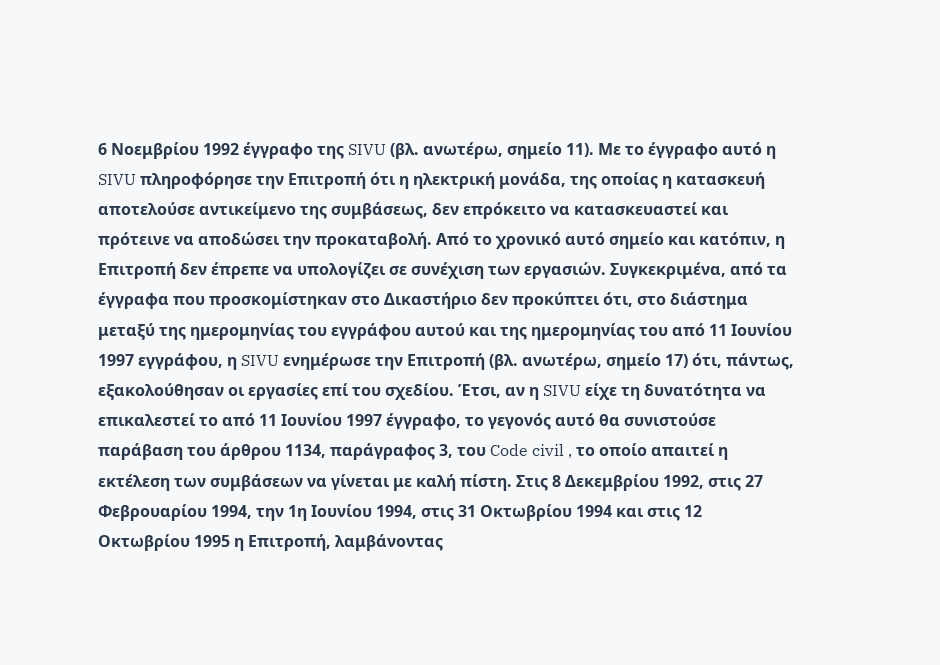6 Νοεμβρίου 1992 έγγραφο της SIVU (βλ. ανωτέρω, σημείο 11). Με το έγγραφο αυτό η SIVU πληροφόρησε την Επιτροπή ότι η ηλεκτρική μονάδα, της οποίας η κατασκευή αποτελούσε αντικείμενο της συμβάσεως, δεν επρόκειτο να κατασκευαστεί και πρότεινε να αποδώσει την προκαταβολή. Από το χρονικό αυτό σημείο και κατόπιν, η Επιτροπή δεν έπρεπε να υπολογίζει σε συνέχιση των εργασιών. Συγκεκριμένα, από τα έγγραφα που προσκομίστηκαν στο Δικαστήριο δεν προκύπτει ότι, στο διάστημα μεταξύ της ημερομηνίας του εγγράφου αυτού και της ημερομηνίας του από 11 Ιουνίου 1997 εγγράφου, η SIVU ενημέρωσε την Επιτροπή (βλ. ανωτέρω, σημείο 17) ότι, πάντως, εξακολούθησαν οι εργασίες επί του σχεδίου. Έτσι, αν η SIVU είχε τη δυνατότητα να επικαλεστεί το από 11 Ιουνίου 1997 έγγραφο, το γεγονός αυτό θα συνιστούσε παράβαση του άρθρου 1134, παράγραφος 3, του Code civil , το οποίο απαιτεί η εκτέλεση των συμβάσεων να γίνεται με καλή πίστη. Στις 8 Δεκεμβρίου 1992, στις 27 Φεβρουαρίου 1994, την 1η Ιουνίου 1994, στις 31 Οκτωβρίου 1994 και στις 12 Οκτωβρίου 1995 η Επιτροπή, λαμβάνοντας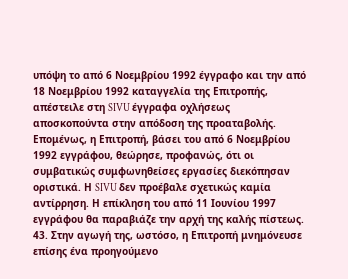υπόψη το από 6 Νοεμβρίου 1992 έγγραφο και την από 18 Νοεμβρίου 1992 καταγγελία της Επιτροπής, απέστειλε στη SIVU έγγραφα οχλήσεως αποσκοπούντα στην απόδοση της προαταβολής. Επομένως, η Επιτροπή, βάσει του από 6 Νοεμβρίου 1992 εγγράφου, θεώρησε, προφανώς, ότι οι συμβατικώς συμφωνηθείσες εργασίες διεκόπησαν οριστικά. Η SIVU δεν προέβαλε σχετικώς καμία αντίρρηση. Η επίκληση του από 11 Ιουνίου 1997 εγγράφου θα παραβιάζε την αρχή της καλής πίστεως.
43. Στην αγωγή της, ωστόσο, η Επιτροπή μνημόνευσε επίσης ένα προηγούμενο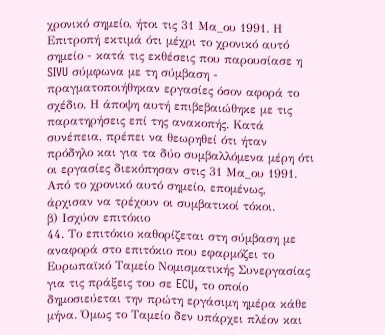χρονικό σημείο, ήτοι τις 31 Μα_ου 1991. Η Επιτροπή εκτιμά ότι μέχρι το χρονικό αυτό σημείο - κατά τις εκθέσεις που παρουσίασε η SIVU σύμφωνα με τη σύμβαση - πραγματοποιήθηκαν εργασίες όσον αφορά το σχέδιο. Η άποψη αυτή επιβεβαιώθηκε με τις παρατηρήσεις επί της ανακοπής. Κατά συνέπεια, πρέπει να θεωρηθεί ότι ήταν πρόδηλο και για τα δύο συμβαλλόμενα μέρη ότι οι εργασίες διεκόπησαν στις 31 Μα_ου 1991. Από το χρονικό αυτό σημείο, επομένως, άρχισαν να τρέχουν οι συμβατικοί τόκοι.
β) Ισχύον επιτόκιο
44. Το επιτόκιο καθορίζεται στη σύμβαση με αναφορά στο επιτόκιο που εφαρμόζει το Ευρωπαϊκό Ταμείο Νομισματικής Συνεργασίας για τις πράξεις του σε ECU, το οποίο δημοσιεύεται την πρώτη εργάσιμη ημέρα κάθε μήνα. Όμως το Ταμείο δεν υπάρχει πλέον και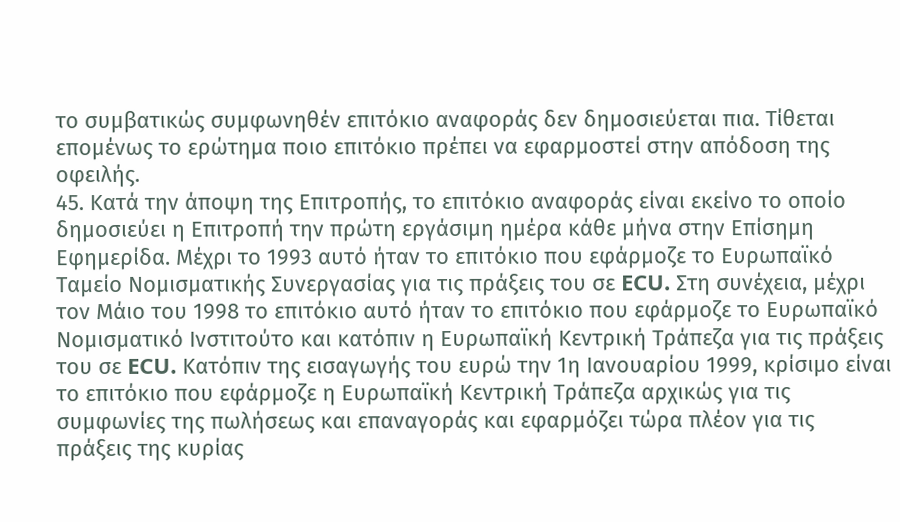το συμβατικώς συμφωνηθέν επιτόκιο αναφοράς δεν δημοσιεύεται πια. Τίθεται επομένως το ερώτημα ποιο επιτόκιο πρέπει να εφαρμοστεί στην απόδοση της οφειλής.
45. Κατά την άποψη της Επιτροπής, το επιτόκιο αναφοράς είναι εκείνο το οποίο δημοσιεύει η Επιτροπή την πρώτη εργάσιμη ημέρα κάθε μήνα στην Επίσημη Εφημερίδα. Μέχρι το 1993 αυτό ήταν το επιτόκιο που εφάρμοζε το Ευρωπαϊκό Ταμείο Νομισματικής Συνεργασίας για τις πράξεις του σε ECU. Στη συνέχεια, μέχρι τον Μάιο του 1998 το επιτόκιο αυτό ήταν το επιτόκιο που εφάρμοζε το Ευρωπαϊκό Νομισματικό Ινστιτούτο και κατόπιν η Ευρωπαϊκή Κεντρική Τράπεζα για τις πράξεις του σε ECU. Κατόπιν της εισαγωγής του ευρώ την 1η Ιανουαρίου 1999, κρίσιμο είναι το επιτόκιο που εφάρμοζε η Ευρωπαϊκή Κεντρική Τράπεζα αρχικώς για τις συμφωνίες της πωλήσεως και επαναγοράς και εφαρμόζει τώρα πλέον για τις πράξεις της κυρίας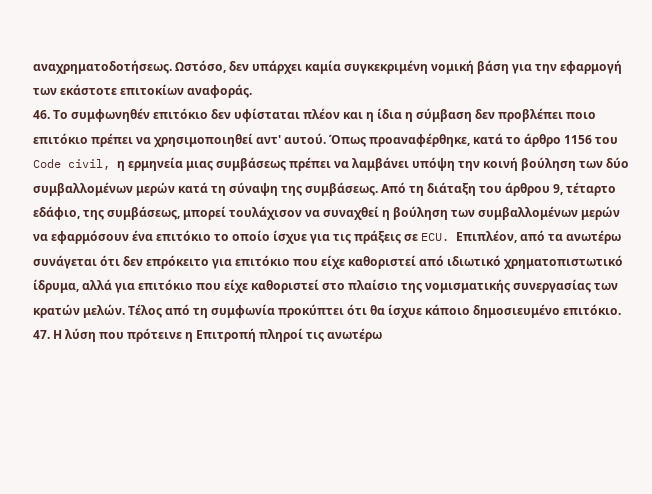αναχρηματοδοτήσεως. Ωστόσο, δεν υπάρχει καμία συγκεκριμένη νομική βάση για την εφαρμογή των εκάστοτε επιτοκίων αναφοράς.
46. Το συμφωνηθέν επιτόκιο δεν υφίσταται πλέον και η ίδια η σύμβαση δεν προβλέπει ποιο επιτόκιο πρέπει να χρησιμοποιηθεί αντ' αυτού. Όπως προαναφέρθηκε, κατά το άρθρο 1156 του Code civil, η ερμηνεία μιας συμβάσεως πρέπει να λαμβάνει υπόψη την κοινή βούληση των δύο συμβαλλομένων μερών κατά τη σύναψη της συμβάσεως. Από τη διάταξη του άρθρου 9, τέταρτο εδάφιο, της συμβάσεως, μπορεί τουλάχισον να συναχθεί η βούληση των συμβαλλομένων μερών να εφαρμόσουν ένα επιτόκιο το οποίο ίσχυε για τις πράξεις σε ECU. Επιπλέον, από τα ανωτέρω συνάγεται ότι δεν επρόκειτο για επιτόκιο που είχε καθοριστεί από ιδιωτικό χρηματοπιστωτικό ίδρυμα, αλλά για επιτόκιο που είχε καθοριστεί στο πλαίσιο της νομισματικής συνεργασίας των κρατών μελών. Τέλος από τη συμφωνία προκύπτει ότι θα ίσχυε κάποιο δημοσιευμένο επιτόκιο.
47. Η λύση που πρότεινε η Επιτροπή πληροί τις ανωτέρω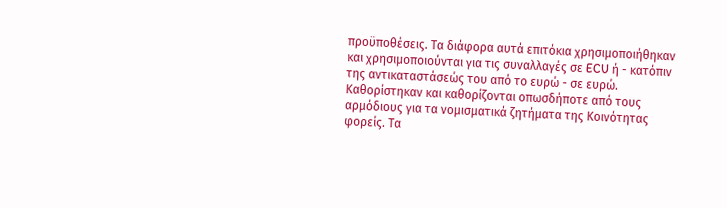προϋποθέσεις. Τα διάφορα αυτά επιτόκια χρησιμοποιήθηκαν και χρησιμοποιούνται για τις συναλλαγές σε ECU ή - κατόπιν της αντικαταστάσεώς του από το ευρώ - σε ευρώ. Καθορίστηκαν και καθορίζονται οπωσδήποτε από τους αρμόδιους για τα νομισματικά ζητήματα της Κοινότητας φορείς. Τα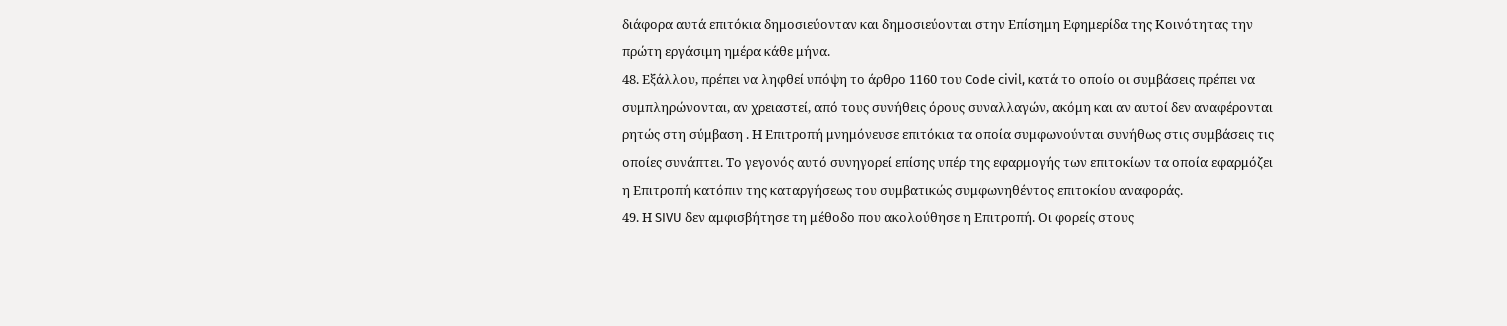διάφορα αυτά επιτόκια δημοσιεύονταν και δημοσιεύονται στην Επίσημη Εφημερίδα της Κοινότητας την πρώτη εργάσιμη ημέρα κάθε μήνα.
48. Εξάλλου, πρέπει να ληφθεί υπόψη το άρθρο 1160 του Code civil, κατά το οποίο οι συμβάσεις πρέπει να συμπληρώνονται, αν χρειαστεί, από τους συνήθεις όρους συναλλαγών, ακόμη και αν αυτοί δεν αναφέρονται ρητώς στη σύμβαση . Η Επιτροπή μνημόνευσε επιτόκια τα οποία συμφωνούνται συνήθως στις συμβάσεις τις οποίες συνάπτει. Το γεγονός αυτό συνηγορεί επίσης υπέρ της εφαρμογής των επιτοκίων τα οποία εφαρμόζει η Επιτροπή κατόπιν της καταργήσεως του συμβατικώς συμφωνηθέντος επιτοκίου αναφοράς.
49. Η SIVU δεν αμφισβήτησε τη μέθοδο που ακολούθησε η Επιτροπή. Οι φορείς στους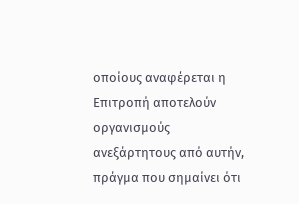οποίους αναφέρεται η Επιτροπή αποτελούν οργανισμούς ανεξάρτητους από αυτήν, πράγμα που σημαίνει ότι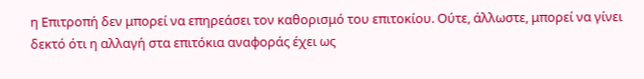η Επιτροπή δεν μπορεί να επηρεάσει τον καθορισμό του επιτοκίου. Ούτε, άλλωστε, μπορεί να γίνει δεκτό ότι η αλλαγή στα επιτόκια αναφοράς έχει ως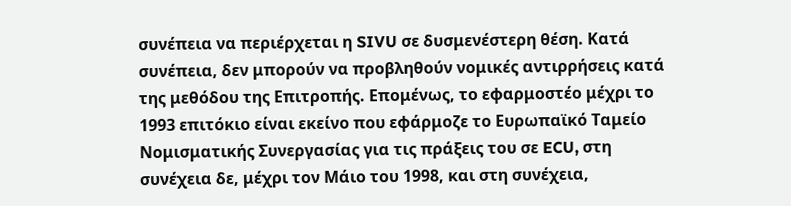συνέπεια να περιέρχεται η SIVU σε δυσμενέστερη θέση. Κατά συνέπεια, δεν μπορούν να προβληθούν νομικές αντιρρήσεις κατά της μεθόδου της Επιτροπής. Επομένως, το εφαρμοστέο μέχρι το 1993 επιτόκιο είναι εκείνο που εφάρμοζε το Ευρωπαϊκό Ταμείο Νομισματικής Συνεργασίας για τις πράξεις του σε ECU, στη συνέχεια δε, μέχρι τον Μάιο του 1998, και στη συνέχεια,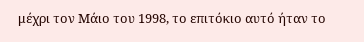μέχρι τον Μάιο του 1998, το επιτόκιο αυτό ήταν το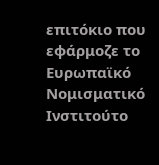επιτόκιο που εφάρμοζε το Ευρωπαϊκό Νομισματικό Ινστιτούτο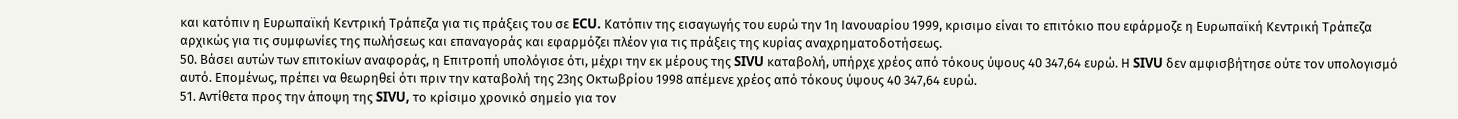και κατόπιν η Ευρωπαϊκή Κεντρική Τράπεζα για τις πράξεις του σε ECU. Κατόπιν της εισαγωγής του ευρώ την 1η Ιανουαρίου 1999, κρισιμο είναι το επιτόκιο που εφάρμοζε η Ευρωπαϊκή Κεντρική Τράπεζα αρχικώς για τις συμφωνίες της πωλήσεως και επαναγοράς και εφαρμόζει πλέον για τις πράξεις της κυρίας αναχρηματοδοτήσεως.
50. Βάσει αυτών των επιτοκίων αναφοράς, η Επιτροπή υπολόγισε ότι, μέχρι την εκ μέρους της SIVU καταβολή, υπήρχε χρέος από τόκους ύψους 40 347,64 ευρώ. Η SIVU δεν αμφισβήτησε ούτε τον υπολογισμό αυτό. Επομένως, πρέπει να θεωρηθεί ότι πριν την καταβολή της 23ης Οκτωβρίου 1998 απέμενε χρέος από τόκους ύψους 40 347,64 ευρώ.
51. Αντίθετα προς την άποψη της SIVU, το κρίσιμο χρονικό σημείο για τον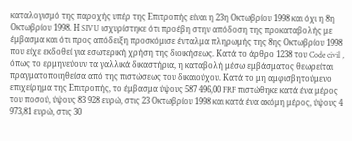καταλογισμό της παροχής υπέρ της Επιτροπής είναι η 23η Οκτωβρίου 1998 και όχι η 8η Οκτωβρίου 1998. Η SIVU ισχυρίστηκε ότι προέβη στην απόδοση της προκαταβολής με έμβασμα και ότι προς απόδειξη προσκόμισε ένταλμα πληρωμής της 8ης Οκτωβρίου 1998 που είχε εκδοθεί για εσωτερική χρήση της διοικήσεως. Κατά το άρθρο 1238 του Code civil , όπως το ερμηνεύουν τα γαλλικά δικαστήρια, η καταβολή μέσω εμβάσματος θεωρείται πραγματοποιηθείσα από της πιστώσεως του δικαιούχου. Κατά το μη αμφισβητούμενο επιχείρημα της Επιτροπής, το έμβασμα ύψους 587 496,00 FRF πιστώθηκε κατά ένα μέρος του ποσού, ύψους 83 928 ευρώ, στις 23 Οκτωβρίου 1998 και κατά ένα ακόμη μέρος, ύψους 4 973,81 ευρώ, στις 30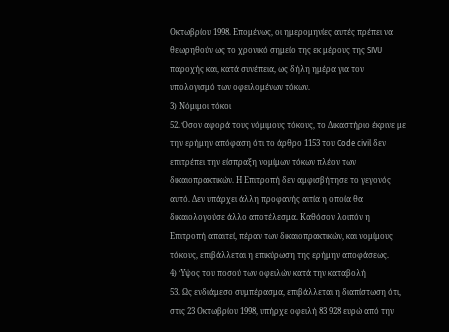Οκτωβρίου 1998. Επομένως, οι ημερομηνίες αυτές πρέπει να θεωρηθούν ως το χρονικό σημείο της εκ μέρους της SIVU παροχής και, κατά συνέπεια, ως δήλη ημέρα για τον υπολογισμό των οφειλομένων τόκων.
3) Νόμιμοι τόκοι
52. Όσον αφορά τους νόμιμους τόκους, το Δικαστήριο έκρινε με την ερήμην απόφαση ότι το άρθρο 1153 του Code civil δεν επιτρέπει την είσπραξη νομίμων τόκων πλέον των δικαιοπρακτικών. Η Επιτροπή δεν αμφισβήτησε το γεγονός αυτό. Δεν υπάρχει άλλη προφανής αιτία η οποία θα δικαιολογούσε άλλο αποτέλεσμα. Καθόσον λοιπόν η Επιτροπή απαιτεί, πέραν των δικαιοπρακτικών, και νομίμους τόκους, επιβάλλεται η επικύρωση της ερήμην αποφάσεως.
4) Ύψος του ποσού των οφειλών κατά την καταβολή
53. Ως ενδιάμεσο συμπέρασμα, επιβάλλεται η διαπίστωση ότι, στις 23 Οκτωβρίου 1998, υπήρχε οφειλή 83 928 ευρώ από την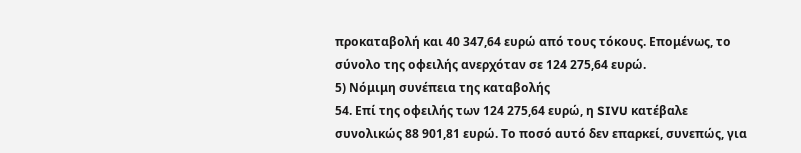προκαταβολή και 40 347,64 ευρώ από τους τόκους. Επομένως, το σύνολο της οφειλής ανερχόταν σε 124 275,64 ευρώ.
5) Νόμιμη συνέπεια της καταβολής
54. Επί της οφειλής των 124 275,64 ευρώ, η SIVU κατέβαλε συνολικώς 88 901,81 ευρώ. Το ποσό αυτό δεν επαρκεί, συνεπώς, για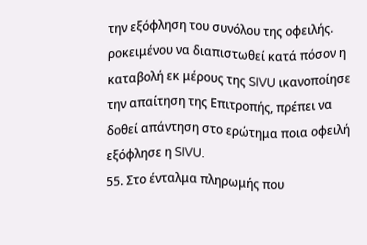την εξόφληση του συνόλου της οφειλής. ροκειμένου να διαπιστωθεί κατά πόσον η καταβολή εκ μέρους της SIVU ικανοποίησε την απαίτηση της Επιτροπής, πρέπει να δοθεί απάντηση στο ερώτημα ποια οφειλή εξόφλησε η SIVU.
55. Στο ένταλμα πληρωμής που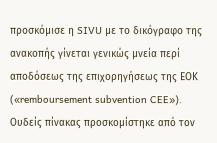προσκόμισε η SIVU με το δικόγραφο της ανακοπής γίνεται γενικώς μνεία περί αποδόσεως της επιχορηγήσεως της ΕΟΚ («remboursement subvention CEE»). Ουδείς πίνακας προσκομίστηκε από τον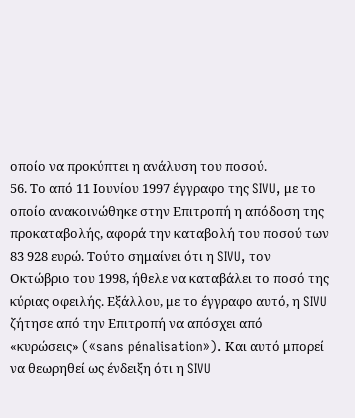οποίο να προκύπτει η ανάλυση του ποσού.
56. Το από 11 Ιουνίου 1997 έγγραφο της SIVU, με το οποίο ανακοινώθηκε στην Επιτροπή η απόδοση της προκαταβολής, αφορά την καταβολή του ποσού των 83 928 ευρώ. Τούτο σημαίνει ότι η SIVU, τον Οκτώβριο του 1998, ήθελε να καταβάλει το ποσό της κύριας οφειλής. Εξάλλου, με το έγγραφο αυτό, η SIVU ζήτησε από την Επιτροπή να απόσχει από «κυρώσεις» («sans pénalisation»). Και αυτό μπορεί να θεωρηθεί ως ένδειξη ότι η SIVU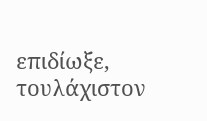επιδίωξε, τουλάχιστον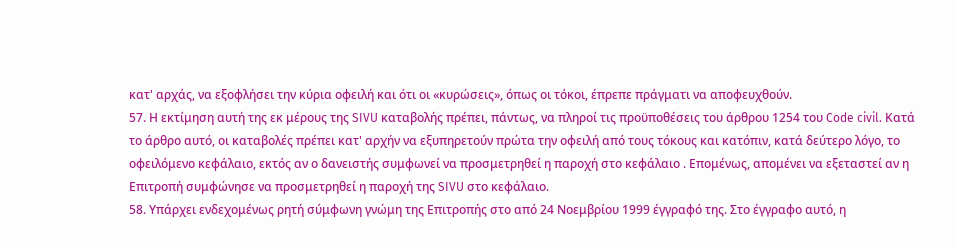κατ' αρχάς, να εξοφλήσει την κύρια οφειλή και ότι οι «κυρώσεις», όπως οι τόκοι, έπρεπε πράγματι να αποφευχθούν.
57. Η εκτίμηση αυτή της εκ μέρους της SIVU καταβολής πρέπει, πάντως, να πληροί τις προϋποθέσεις του άρθρου 1254 του Code civil. Κατά το άρθρο αυτό, οι καταβολές πρέπει κατ' αρχήν να εξυπηρετούν πρώτα την οφειλή από τους τόκους και κατόπιν, κατά δεύτερο λόγο, το οφειλόμενο κεφάλαιο, εκτός αν ο δανειστής συμφωνεί να προσμετρηθεί η παροχή στο κεφάλαιο . Επομένως, απομένει να εξεταστεί αν η Επιτροπή συμφώνησε να προσμετρηθεί η παροχή της SIVU στο κεφάλαιο.
58. Υπάρχει ενδεχομένως ρητή σύμφωνη γνώμη της Επιτροπής στο από 24 Νοεμβρίου 1999 έγγραφό της. Στο έγγραφο αυτό, η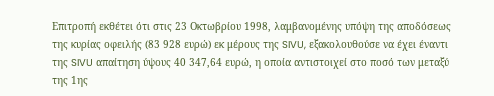Επιτροπή εκθέτει ότι στις 23 Οκτωβρίου 1998, λαμβανομένης υπόψη της αποδόσεως της κυρίας οφειλής (83 928 ευρώ) εκ μέρους της SIVU, εξακολουθούσε να έχει έναντι της SIVU απαίτηση ύψους 40 347,64 ευρώ, η οποία αντιστοιχεί στο ποσό των μεταξύ της 1ης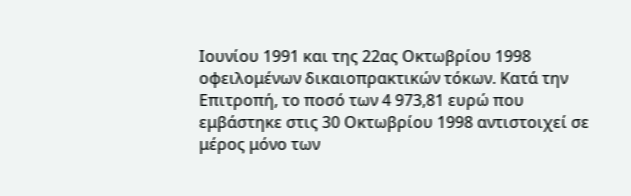Ιουνίου 1991 και της 22ας Οκτωβρίου 1998 οφειλομένων δικαιοπρακτικών τόκων. Κατά την Επιτροπή, το ποσό των 4 973,81 ευρώ που εμβάστηκε στις 30 Οκτωβρίου 1998 αντιστοιχεί σε μέρος μόνο των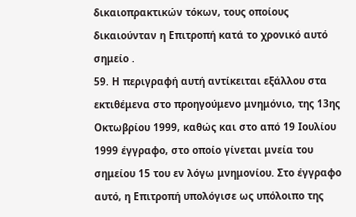δικαιοπρακτικών τόκων, τους οποίους δικαιούνταν η Επιτροπή κατά το χρονικό αυτό σημείο .
59. Η περιγραφή αυτή αντίκειται εξάλλου στα εκτιθέμενα στο προηγούμενο μνημόνιο, της 13ης Οκτωβρίου 1999, καθώς και στο από 19 Ιουλίου 1999 έγγραφο, στο οποίο γίνεται μνεία του σημείου 15 του εν λόγω μνημονίου. Στο έγγραφο αυτό, η Επιτροπή υπολόγισε ως υπόλοιπο της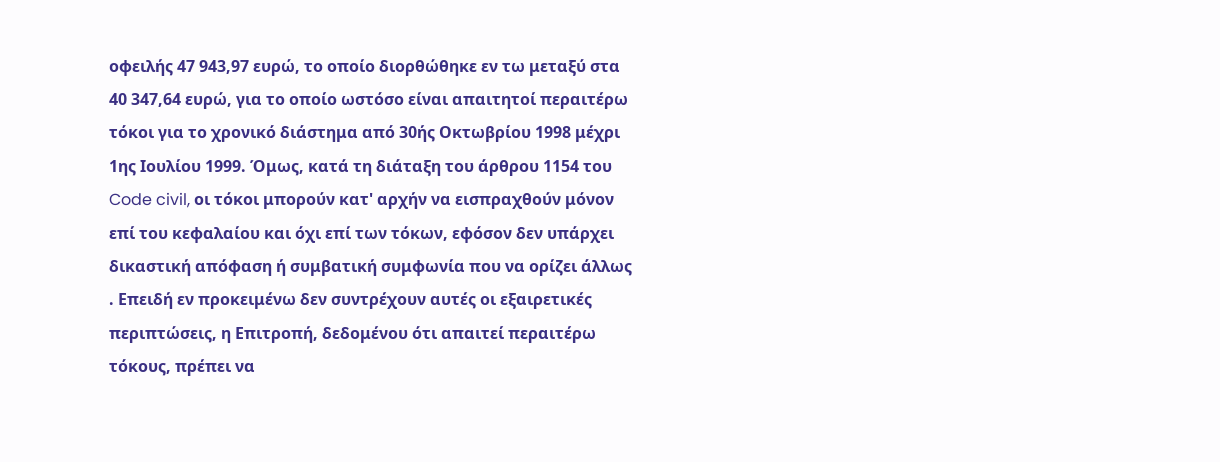οφειλής 47 943,97 ευρώ, το οποίο διορθώθηκε εν τω μεταξύ στα 40 347,64 ευρώ, για το οποίο ωστόσο είναι απαιτητοί περαιτέρω τόκοι για το χρονικό διάστημα από 30ής Οκτωβρίου 1998 μέχρι 1ης Ιουλίου 1999. Όμως, κατά τη διάταξη του άρθρου 1154 του Code civil, οι τόκοι μπορούν κατ' αρχήν να εισπραχθούν μόνον επί του κεφαλαίου και όχι επί των τόκων, εφόσον δεν υπάρχει δικαστική απόφαση ή συμβατική συμφωνία που να ορίζει άλλως . Επειδή εν προκειμένω δεν συντρέχουν αυτές οι εξαιρετικές περιπτώσεις, η Επιτροπή, δεδομένου ότι απαιτεί περαιτέρω τόκους, πρέπει να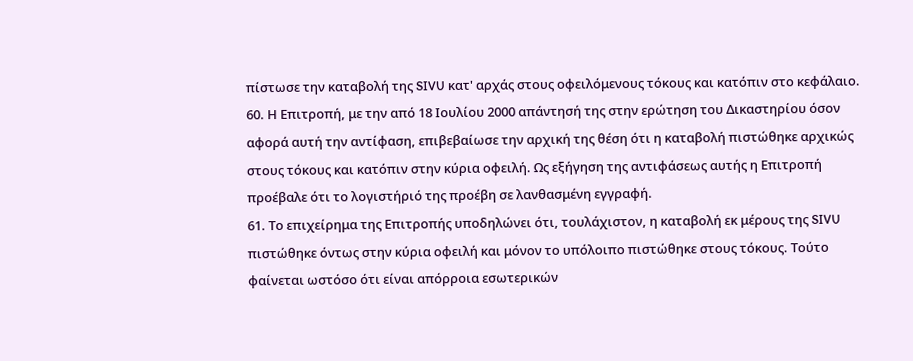πίστωσε την καταβολή της SIVU κατ' αρχάς στους οφειλόμενους τόκους και κατόπιν στο κεφάλαιο.
60. Η Επιτροπή, με την από 18 Ιουλίου 2000 απάντησή της στην ερώτηση του Δικαστηρίου όσον αφορά αυτή την αντίφαση, επιβεβαίωσε την αρχική της θέση ότι η καταβολή πιστώθηκε αρχικώς στους τόκους και κατόπιν στην κύρια οφειλή. Ως εξήγηση της αντιφάσεως αυτής η Επιτροπή προέβαλε ότι το λογιστήριό της προέβη σε λανθασμένη εγγραφή.
61. Το επιχείρημα της Επιτροπής υποδηλώνει ότι, τουλάχιστον, η καταβολή εκ μέρους της SIVU πιστώθηκε όντως στην κύρια οφειλή και μόνον το υπόλοιπο πιστώθηκε στους τόκους. Τούτο φαίνεται ωστόσο ότι είναι απόρροια εσωτερικών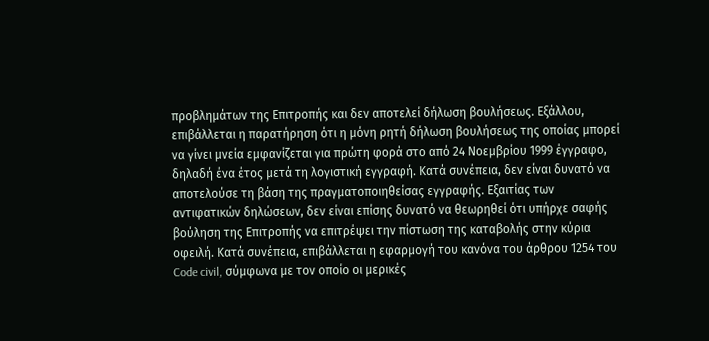προβλημάτων της Επιτροπής και δεν αποτελεί δήλωση βουλήσεως. Εξάλλου, επιβάλλεται η παρατήρηση ότι η μόνη ρητή δήλωση βουλήσεως της οποίας μπορεί να γίνει μνεία εμφανίζεται για πρώτη φορά στο από 24 Νοεμβρίου 1999 έγγραφο, δηλαδή ένα έτος μετά τη λογιστική εγγραφή. Κατά συνέπεια, δεν είναι δυνατό να αποτελούσε τη βάση της πραγματοποιηθείσας εγγραφής. Εξαιτίας των αντιφατικών δηλώσεων, δεν είναι επίσης δυνατό να θεωρηθεί ότι υπήρχε σαφής βούληση της Επιτροπής να επιτρέψει την πίστωση της καταβολής στην κύρια οφειλή. Κατά συνέπεια, επιβάλλεται η εφαρμογή του κανόνα του άρθρου 1254 του Code civil, σύμφωνα με τον οποίο οι μερικές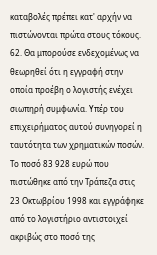καταβολές πρέπει κατ' αρχήν να πιστώνονται πρώτα στους τόκους.
62. Θα μπορούσε ενδεχομένως να θεωρηθεί ότι η εγγραφή στην οποία προέβη ο λογιστής ενέχει σιωπηρή συμφωνία. Υπέρ του επιχειρήματος αυτού συνηγορεί η ταυτότητα των χρηματικών ποσών. Το ποσό 83 928 ευρώ που πιστώθηκε από την Τράπεζα στις 23 Οκτωβρίου 1998 και εγγράφηκε από το λογιστήριο αντιστοιχεί ακριβώς στο ποσό της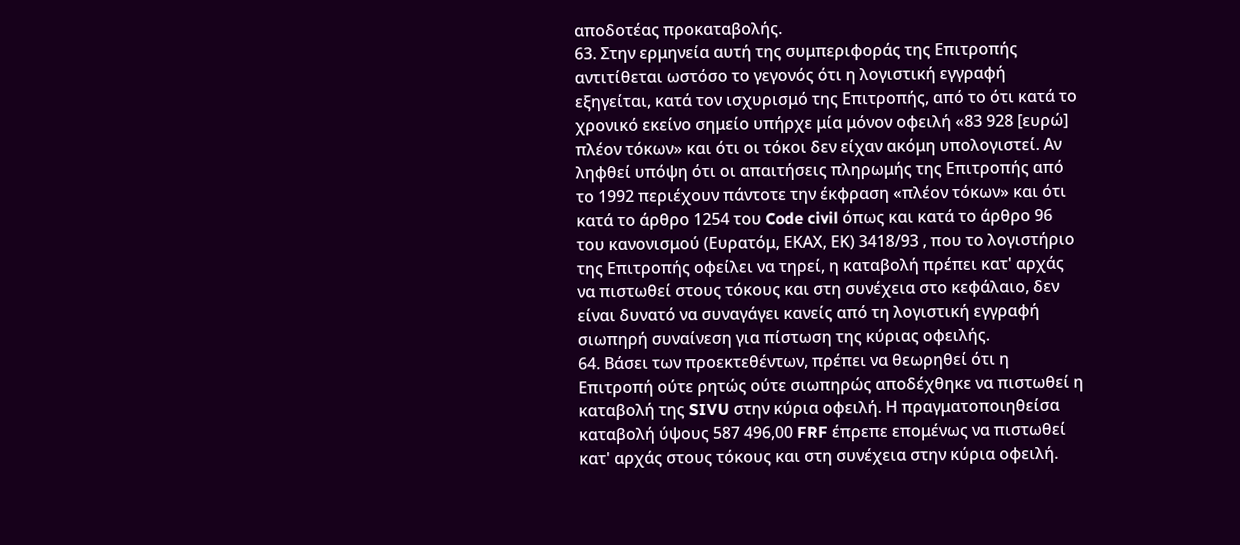αποδοτέας προκαταβολής.
63. Στην ερμηνεία αυτή της συμπεριφοράς της Επιτροπής αντιτίθεται ωστόσο το γεγονός ότι η λογιστική εγγραφή εξηγείται, κατά τον ισχυρισμό της Επιτροπής, από το ότι κατά το χρονικό εκείνο σημείο υπήρχε μία μόνον οφειλή «83 928 [ευρώ] πλέον τόκων» και ότι οι τόκοι δεν είχαν ακόμη υπολογιστεί. Αν ληφθεί υπόψη ότι οι απαιτήσεις πληρωμής της Επιτροπής από το 1992 περιέχουν πάντοτε την έκφραση «πλέον τόκων» και ότι κατά το άρθρο 1254 του Code civil όπως και κατά το άρθρο 96 του κανονισμού (Ευρατόμ, ΕΚΑΧ, ΕΚ) 3418/93 , που το λογιστήριο της Επιτροπής οφείλει να τηρεί, η καταβολή πρέπει κατ' αρχάς να πιστωθεί στους τόκους και στη συνέχεια στο κεφάλαιο, δεν είναι δυνατό να συναγάγει κανείς από τη λογιστική εγγραφή σιωπηρή συναίνεση για πίστωση της κύριας οφειλής.
64. Βάσει των προεκτεθέντων, πρέπει να θεωρηθεί ότι η Επιτροπή ούτε ρητώς ούτε σιωπηρώς αποδέχθηκε να πιστωθεί η καταβολή της SIVU στην κύρια οφειλή. Η πραγματοποιηθείσα καταβολή ύψους 587 496,00 FRF έπρεπε επομένως να πιστωθεί κατ' αρχάς στους τόκους και στη συνέχεια στην κύρια οφειλή.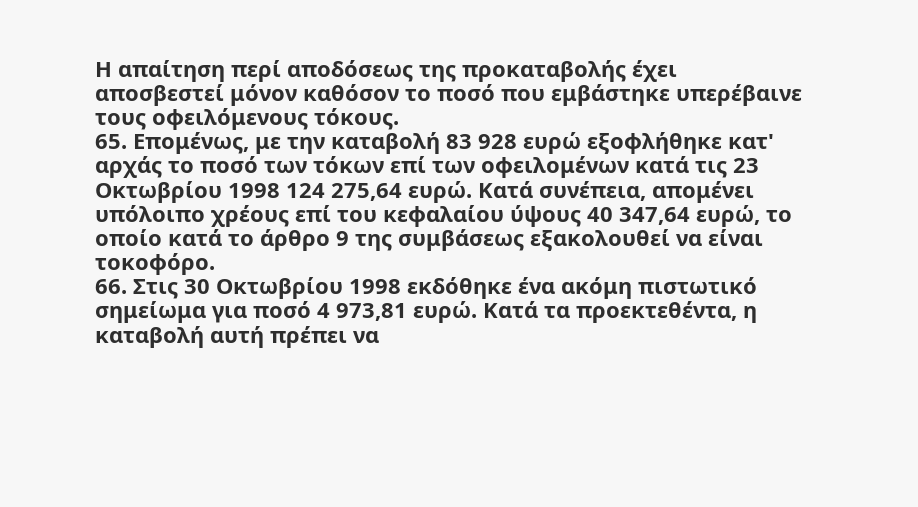Η απαίτηση περί αποδόσεως της προκαταβολής έχει αποσβεστεί μόνον καθόσον το ποσό που εμβάστηκε υπερέβαινε τους οφειλόμενους τόκους.
65. Επομένως, με την καταβολή 83 928 ευρώ εξοφλήθηκε κατ' αρχάς το ποσό των τόκων επί των οφειλομένων κατά τις 23 Οκτωβρίου 1998 124 275,64 ευρώ. Κατά συνέπεια, απομένει υπόλοιπο χρέους επί του κεφαλαίου ύψους 40 347,64 ευρώ, το οποίο κατά το άρθρο 9 της συμβάσεως εξακολουθεί να είναι τοκοφόρο.
66. Στις 30 Οκτωβρίου 1998 εκδόθηκε ένα ακόμη πιστωτικό σημείωμα για ποσό 4 973,81 ευρώ. Κατά τα προεκτεθέντα, η καταβολή αυτή πρέπει να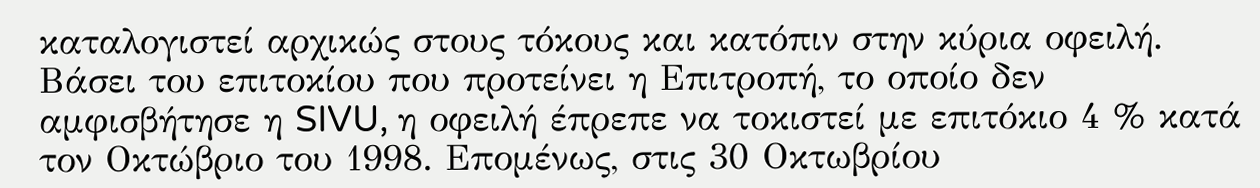καταλογιστεί αρχικώς στους τόκους και κατόπιν στην κύρια οφειλή. Βάσει του επιτοκίου που προτείνει η Επιτροπή, το οποίο δεν αμφισβήτησε η SIVU, η οφειλή έπρεπε να τοκιστεί με επιτόκιο 4 % κατά τον Οκτώβριο του 1998. Επομένως, στις 30 Οκτωβρίου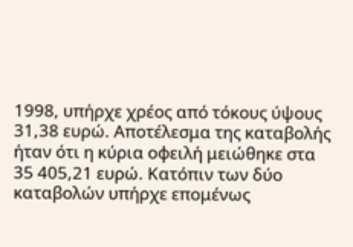1998, υπήρχε χρέος από τόκους ύψους 31,38 ευρώ. Αποτέλεσμα της καταβολής ήταν ότι η κύρια οφειλή μειώθηκε στα 35 405,21 ευρώ. Κατόπιν των δύο καταβολών υπήρχε επομένως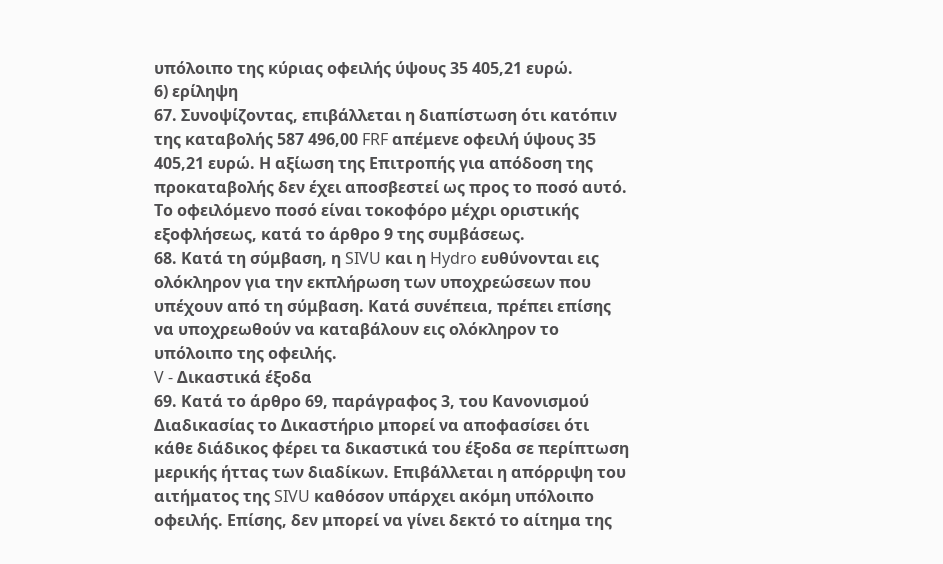υπόλοιπο της κύριας οφειλής ύψους 35 405,21 ευρώ.
6) ερίληψη
67. Συνοψίζοντας, επιβάλλεται η διαπίστωση ότι κατόπιν της καταβολής 587 496,00 FRF απέμενε οφειλή ύψους 35 405,21 ευρώ. Η αξίωση της Επιτροπής για απόδοση της προκαταβολής δεν έχει αποσβεστεί ως προς το ποσό αυτό. Το οφειλόμενο ποσό είναι τοκοφόρο μέχρι οριστικής εξοφλήσεως, κατά το άρθρο 9 της συμβάσεως.
68. Κατά τη σύμβαση, η SIVU και η Hydro ευθύνονται εις ολόκληρον για την εκπλήρωση των υποχρεώσεων που υπέχουν από τη σύμβαση. Κατά συνέπεια, πρέπει επίσης να υποχρεωθούν να καταβάλουν εις ολόκληρον το υπόλοιπο της οφειλής.
V - Δικαστικά έξοδα
69. Κατά το άρθρο 69, παράγραφος 3, του Κανονισμού Διαδικασίας το Δικαστήριο μπορεί να αποφασίσει ότι κάθε διάδικος φέρει τα δικαστικά του έξοδα σε περίπτωση μερικής ήττας των διαδίκων. Επιβάλλεται η απόρριψη του αιτήματος της SIVU καθόσον υπάρχει ακόμη υπόλοιπο οφειλής. Επίσης, δεν μπορεί να γίνει δεκτό το αίτημα της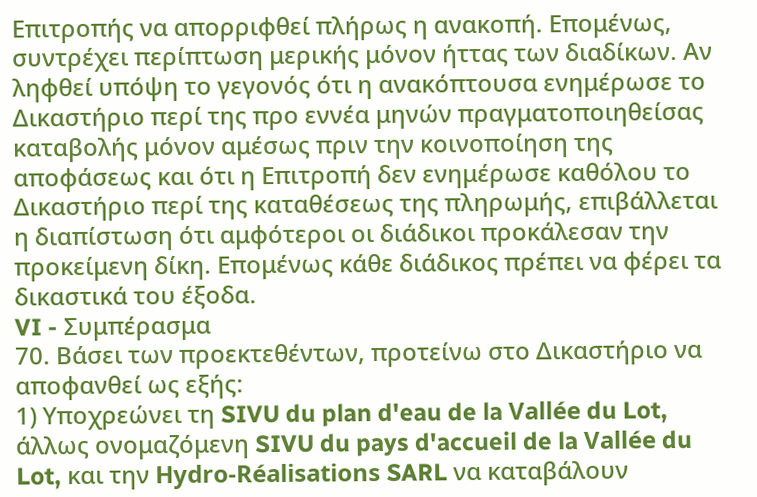Επιτροπής να απορριφθεί πλήρως η ανακοπή. Επομένως, συντρέχει περίπτωση μερικής μόνον ήττας των διαδίκων. Αν ληφθεί υπόψη το γεγονός ότι η ανακόπτουσα ενημέρωσε το Δικαστήριο περί της προ εννέα μηνών πραγματοποιηθείσας καταβολής μόνον αμέσως πριν την κοινοποίηση της αποφάσεως και ότι η Επιτροπή δεν ενημέρωσε καθόλου το Δικαστήριο περί της καταθέσεως της πληρωμής, επιβάλλεται η διαπίστωση ότι αμφότεροι οι διάδικοι προκάλεσαν την προκείμενη δίκη. Επομένως κάθε διάδικος πρέπει να φέρει τα δικαστικά του έξοδα.
VI - Συμπέρασμα
70. Βάσει των προεκτεθέντων, προτείνω στο Δικαστήριο να αποφανθεί ως εξής:
1) Υποχρεώνει τη SIVU du plan d'eau de la Vallée du Lot, άλλως ονομαζόμενη SIVU du pays d'accueil de la Vallée du Lot, και την Hydro-Réalisations SARL να καταβάλουν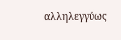αλληλεγγύως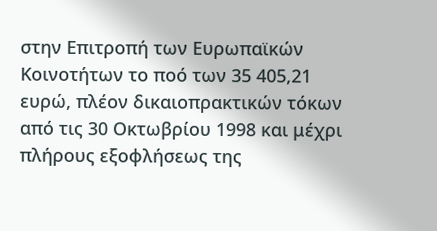στην Επιτροπή των Ευρωπαϊκών Κοινοτήτων το ποό των 35 405,21 ευρώ, πλέον δικαιοπρακτικών τόκων από τις 30 Οκτωβρίου 1998 και μέχρι πλήρους εξοφλήσεως της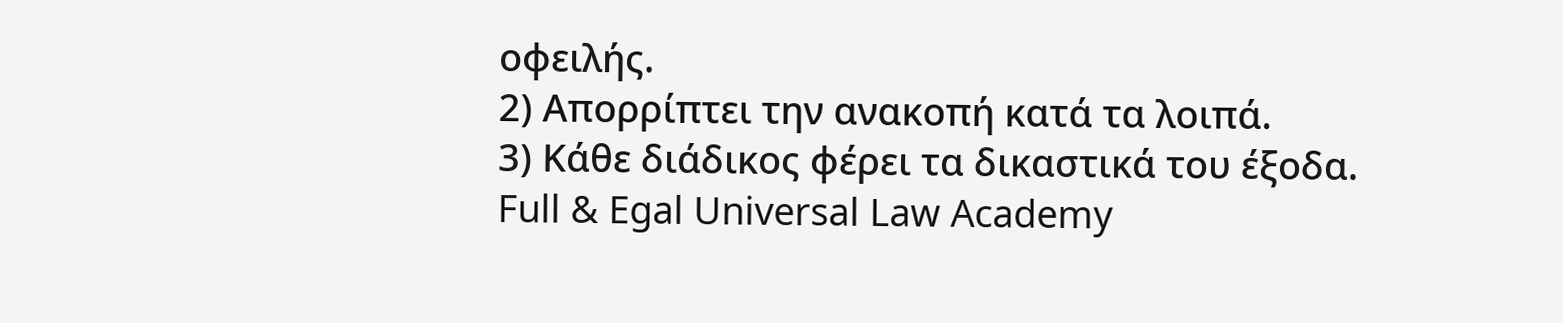οφειλής.
2) Απορρίπτει την ανακοπή κατά τα λοιπά.
3) Κάθε διάδικος φέρει τα δικαστικά του έξοδα.
Full & Egal Universal Law Academy